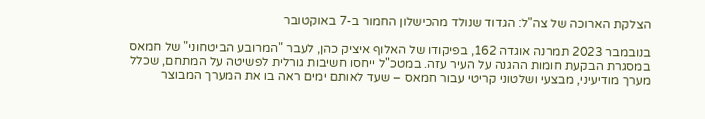הצלקת הארוכה של צה"ל: הגדוד שנולד מהכישלון החמור ב-7 באוקטובר

בנובמבר 2023 תמרנה אוגדה 162, בפיקודו של האלוף איציק כהן, לעבר "המרובע הביטחוני" של חמאס במסגרת הבקעת חומות ההגנה על העיר עזה. במטכ"ל ייחסו חשיבות גורלית לפשיטה על המתחם, שכלל מערך מודיעיני, מבצעי ושלטוני קריטי עבור חמאס – שעד לאותם ימים ראה בו את המערך המבוצר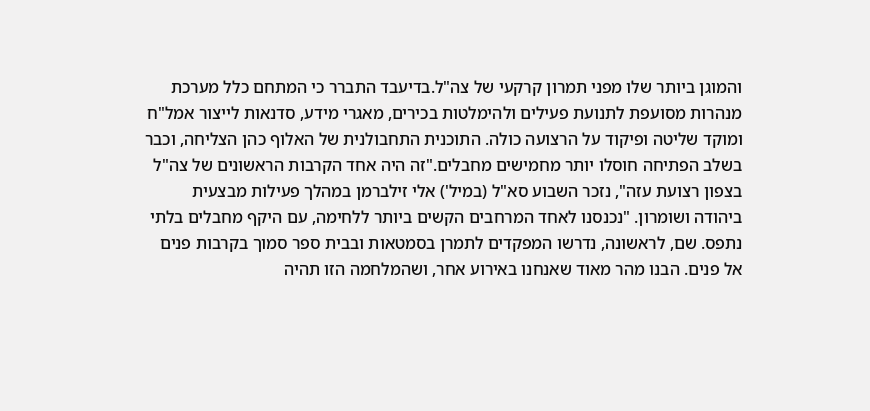והמוגן ביותר שלו מפני תמרון קרקעי של צה"ל.בדיעבד התברר כי המתחם כלל מערכת מנהרות מסועפת לתנועת פעילים ולהימלטות בכירים, מאגרי מידע, סדנאות לייצור אמל"ח ומוקד שליטה ופיקוד על הרצועה כולה. התוכנית התחבולנית של האלוף כהן הצליחה, וכבר בשלב הפתיחה חוסלו יותר מחמישים מחבלים."זה היה אחד הקרבות הראשונים של צה"ל בצפון רצועת עזה", נזכר השבוע סא"ל (במיל') אלי זילברמן במהלך פעילות מבצעית ביהודה ושומרון. "נכנסנו לאחד המרחבים הקשים ביותר ללחימה, עם היקף מחבלים בלתי נתפס. שם, לראשונה, נדרשו המפקדים לתמרן בסמטאות ובבית ספר סמוך בקרבות פנים אל פנים. הבנו מהר מאוד שאנחנו באירוע אחר, ושהמלחמה הזו תהיה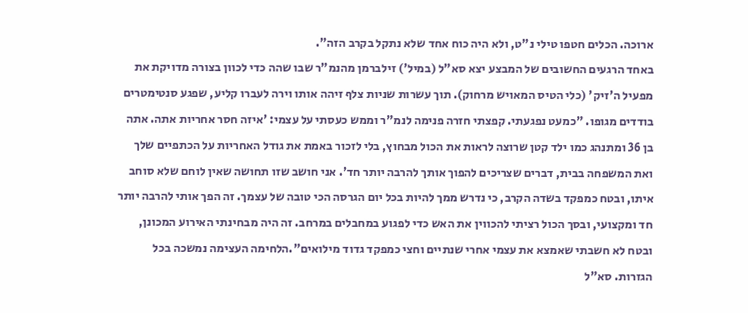ארוכה. הכלים חטפו טילי נ"ט, ולא היה כוח אחד שלא נתקל בקרב הזה".
באחד הרגעים החשובים של המבצע יצא סא"ל (במיל') זילברמן מהנמ"ר שבו שהה כדי לכוון בצורה מדויקת את מפעיל ה'זיק' (כלי הטיס המאויש מרחוק). תוך עשרות שניות צלף זיהה אותו וירה לעברו קליע, שפגע סנטימטרים בודדים מגופו. "כמעט נפגעתי. קפצתי חזרה פנימה לנמ"ר וממש כעסתי על עצמי: 'איזה חסר אחריות אתה. אתה בן 36 ומתנהג כמו ילד קטן שרוצה לראות את הכול מבחוץ, בלי לזכור באמת את גודל האחריות על הכתפיים שלך ואת המשפחה בבית, דברים שצריכים להפוך אותך להרבה יותר חד'. אני חושב שזו תחושה שאין לוחם שלא סוחב איתו, ובטח כמפקד בשדה הקרב, כי נדרש ממך להיות בכל יום הגרסה הכי טובה של עצמך. זה הפך אותי להרבה יותר חד ומקצועי, ובסך הכול רציתי להכווין את האש כדי לפגוע במחבלים במרחב. זה היה מבחינתי האירוע המכונן, ובטח לא חשבתי שאמצא את עצמי אחרי שנתיים וחצי כמפקד גדוד מילואים".הלחימה העצימה נמשכה בכל הגזרות. סא"ל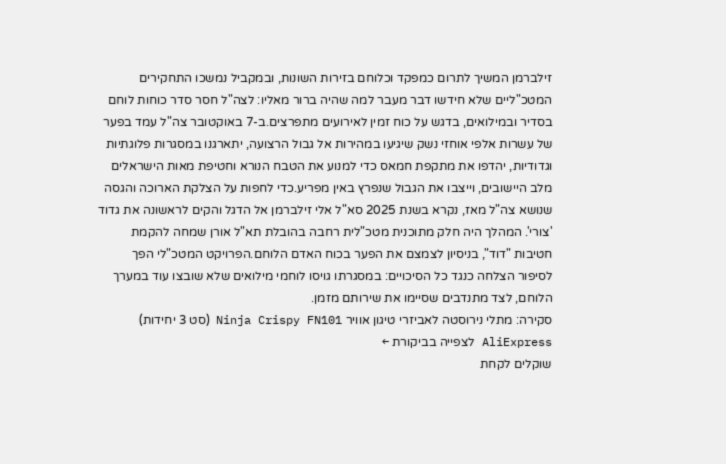זילברמן המשיך לתרום כמפקד וכלוחם בזירות השונות, ובמקביל נמשכו התחקירים המטכ"ליים שלא חידשו דבר מעבר למה שהיה ברור מאליו: לצה"ל חסר סדר כוחות לוחם בסדיר ובמילואים, בדגש על כוח זמין לאירועים מתפרצים.ב-7 באוקטובר צה"ל עמד בפער של עשרות אלפי אוחזי נשק שיגיעו במהירות אל גבול הרצועה, יתארגנו במסגרות פלוגתיות וגדודיות, יהדפו את מתקפת חמאס כדי למנוע את הטבח הנורא וחטיפת מאות הישראלים מלב היישובים, וייצבו את הגבול שנפרץ באין מפריע.כדי לחפות על הצלקת הארוכה והגסה שנושא צה"ל מאז, נקרא בשנת 2025 סא"ל אלי זילברמן אל הדגל והקים לראשונה את גדוד 'צורי'. המהלך היה חלק מתוכנית מטכ"לית רחבה בהובלת תא"ל אורן שמחה להקמת חטיבות "דוד", בניסיון לצמצם את הפער בכוח האדם הלוחם.הפרויקט המטכ"לי הפך לסיפור הצלחה כנגד כל הסיכויים: במסגרתו גויסו לוחמי מילואים שלא שובצו עוד במערך הלוחם, לצד מתנדבים שסיימו את שירותם מזמן.
סקירה: מתלי נירוסטה לאביזרי טיגון אוויר Ninja Crispy FN101 (סט 3 יחידות)
AliExpress לצפייה בביקורת ←
שוקלים לקחת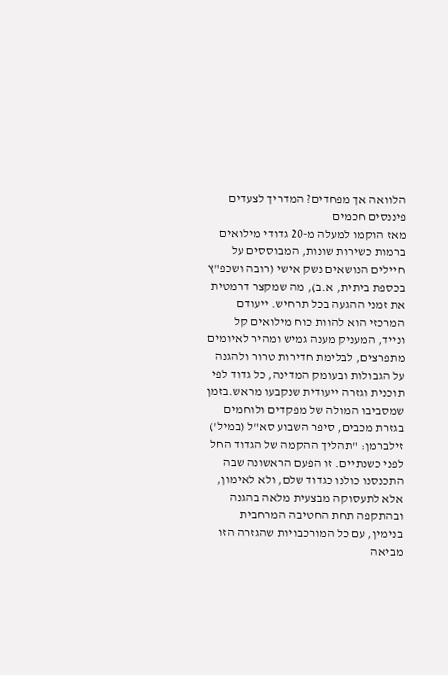הלוואה אך מפחדים? המדריך לצעדים פיננסים חכמים
מאז הוקמו למעלה מ-20 גדודי מילואים ברמות כשירות שונות, המבוססים על חיילים הנושאים נשק אישי (רובה ושכפ"ץ בכספת ביתית, א.ב), מה שמקצר דרמטית את זמני ההגעה בכל תרחיש. ייעודם המרכזי הוא להוות כוח מילואים קל ונייד, המעניק מענה גמיש ומהיר לאיומים מתפרצים, לבלימת חדירות טרור ולהגנה על הגבולות ובעומק המדינה, כל גדוד לפי תוכנית וגזרה ייעודית שנקבעו מראש.בזמן שמסביבו המולה של מפקדים ולוחמים בגזרת מכבים, סיפר השבוע סא"ל (במיל') זילברמן: "תהליך ההקמה של הגדוד החל לפני כשנתיים. זו הפעם הראשונה שבה התכנסנו כולנו כגדוד שלם, ולא לאימון, אלא לתעסוקה מבצעית מלאה בהגנה ובהתקפה תחת החטיבה המרחבית בנימין, עם כל המורכבויות שהגזרה הזו מביאה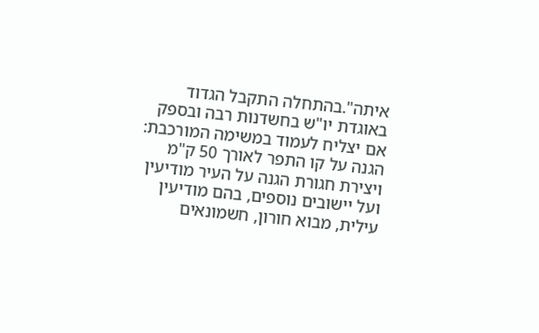איתה".בהתחלה התקבל הגדוד באוגדת יו"ש בחשדנות רבה ובספק אם יצליח לעמוד במשימה המורכבת: הגנה על קו התפר לאורך 50 ק"מ ויצירת חגורת הגנה על העיר מודיעין ועל יישובים נוספים, בהם מודיעין עילית, מבוא חורון, חשמונאים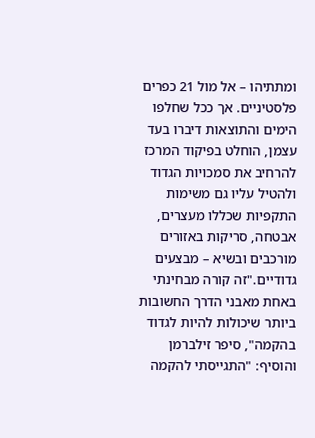ומתתיהו – אל מול 21 כפרים פלסטיניים. אך ככל שחלפו הימים והתוצאות דיברו בעד עצמן, הוחלט בפיקוד המרכז להרחיב את סמכויות הגדוד ולהטיל עליו גם משימות התקפיות שכללו מעצרים, אבטחה, סריקות באזורים מורכבים ובשיא – מבצעים גדודיים."זה קורה מבחינתי באחת מאבני הדרך החשובות ביותר שיכולות להיות לגדוד בהקמה", סיפר זילברמן והוסיף: "התגייסתי להקמה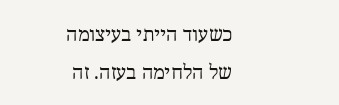כשעוד הייתי בעיצומה של הלחימה בעזה. זה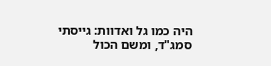היה כמו גל ואדוות: גייסתי סמג"ד, ומשם הכול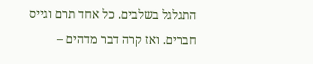התגלגל בשלבים. כל אחד תרם וגייס חברים. ואז קרה דבר מדהים –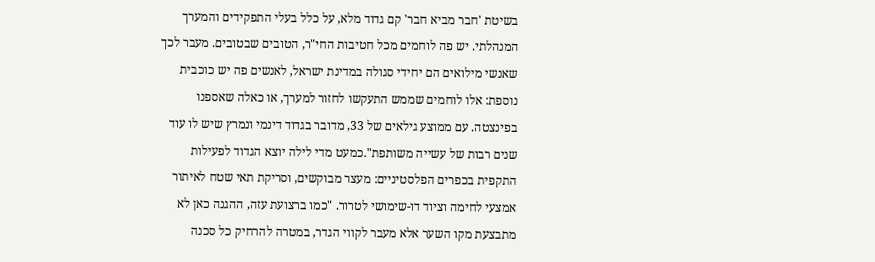בשיטת 'חבר מביא חבר' קם גדוד מלא, על כלל בעלי התפקידים והמערך המנהלתי. יש פה לוחמים מכל חטיבות החי"ר, הטובים שבטובים. מעבר לכך שאנשי מילואים הם יחידי סגולה במדינת ישראל, לאנשים פה יש כוכבית נוספת: אלו לוחמים שממש התעקשו לחזור למערך, או כאלה שאספנו בפינצטה. עם ממוצע גילאים של 33, מדובר בגדוד דינמי ונמרץ שיש לו עוד שנים רבות של עשייה משותפת".כמעט מדי לילה יוצא הגדוד לפעילות התקפית בכפרים הפלסטיניים: מעצר מבוקשים, וסריקת תאי שטח לאיתור אמצעי לחימה וציוד דו-שימושי לטרור. "כמו ברצועת עזה, ההגנה כאן לא מתבצעת מקו השער אלא מעבר לקווי הגדר, במטרה להרחיק כל סכנה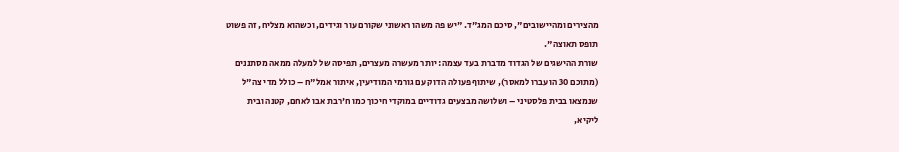מהצירים ומהיישובים", סיכם המג"ד. "יש פה משהו ראשוני שקורם עור וגידים, וכשהוא מצליח, זה פשוט תופס תאוצה".
שורת ההישגים של הגדוד מדברת בעד עצמה: יותר מעשרה מעצרים, תפיסה של למעלה ממאה מסתננים (מתוכם 30 הועברו למאסר), שיתוף פעולה הדוק עם גורמי המודיעין, איתור אמל"ח – כולל מדי צה"ל שנמצאו בבית פלסטיני – ושלושה מבצעים גדודיים במוקדי חיכוך כמו ח'רבת אבו לאחם, קטנה ובית ליקיא,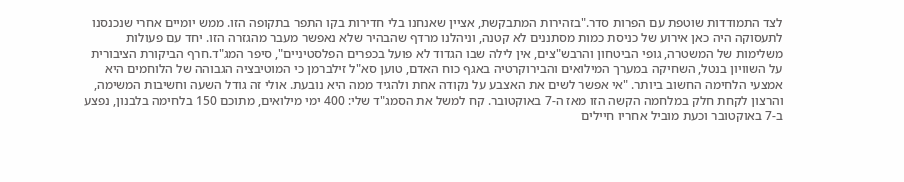לצד התמודדות שוטפת עם הפרות סדר."בזהירות המתבקשת, אציין שאנחנו בלי חדירות בקו התפר בתקופה הזו. ממש יומיים אחרי שנכנסנו לתעסוקה היה כאן אירוע של כניסת כמות מסתננים לא קטנה, וניהלנו מרדף שהבהיר שלא נאפשר מעבר מהגזרה הזו. יחד עם פעולות משלימות של המשטרה, גופי הביטחון והרבש"צים, אין לילה שבו הגדוד לא פועל בכפרים הפלסטיניים", סיפר המג"ד.חרף הביקורת הציבורית על השוויון בנטל, השחיקה במערך המילואים והבירוקרטיה באגף כוח האדם, טוען סא"ל זילברמן כי המוטיבציה הגבוהה של הלוחמים היא אמצעי הלחימה החשוב ביותר. "אי אפשר לשים את האצבע על נקודה אחת ולהגיד ממה היא נובעת. אולי זה גודל השעה וחשיבות המשימה, והרצון לקחת חלק במלחמה הקשה הזו מאז ה-7 באוקטובר. קח למשל את הסמג"ד שלי: 400 ימי מילואים, מתוכם 150 בלחימה בלבנון, נפצע ב-7 באוקטובר וכעת מוביל אחריו חיילים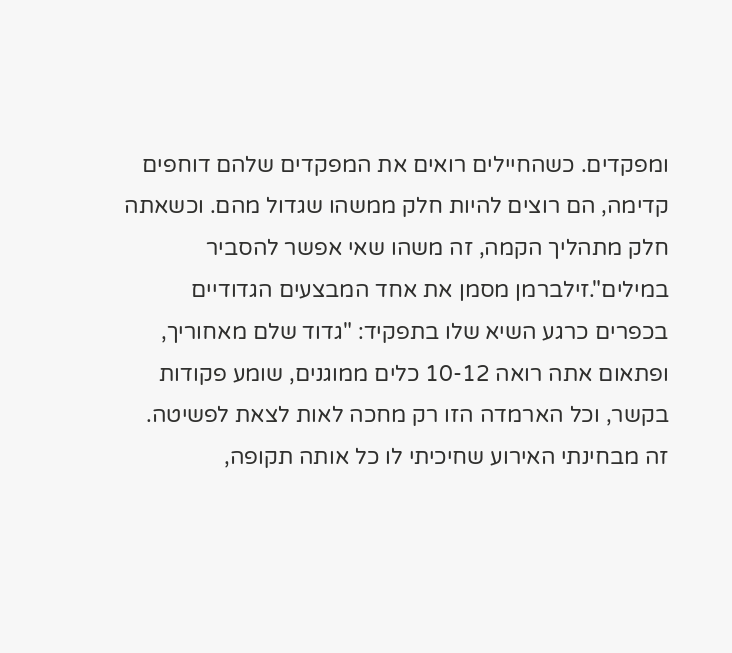ומפקדים. כשהחיילים רואים את המפקדים שלהם דוחפים קדימה, הם רוצים להיות חלק ממשהו שגדול מהם. וכשאתה חלק מתהליך הקמה, זה משהו שאי אפשר להסביר במילים".זילברמן מסמן את אחד המבצעים הגדודיים בכפרים כרגע השיא שלו בתפקיד: "גדוד שלם מאחוריך, ופתאום אתה רואה 10-12 כלים ממוגנים, שומע פקודות בקשר, וכל הארמדה הזו רק מחכה לאות לצאת לפשיטה. זה מבחינתי האירוע שחיכיתי לו כל אותה תקופה,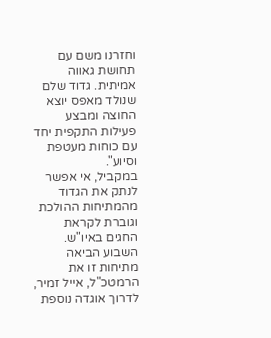וחזרנו משם עם תחושת גאווה אמיתית. גדוד שלם שנולד מאפס יוצא החוצה ומבצע פעילות התקפית יחד עם כוחות מעטפת וסיוע".
במקביל, אי אפשר לנתק את הגדוד מהמתיחות ההולכת וגוברת לקראת החגים באיו"ש. השבוע הביאה מתיחות זו את הרמטכ"ל, אייל זמיר, לדרוך אוגדה נוספת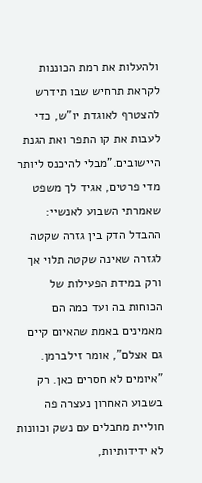ולהעלות את רמת הכוננות לקראת תרחיש שבו תידרש להצטרף לאוגדת יו"ש, כדי לעבות את קו התפר ואת הגנת היישובים."מבלי להיכנס ליותר מדי פרטים, אגיד לך משפט שאמרתי השבוע לאנשיי: ההבדל הדק בין גזרה שקטה לגזרה שאינה שקטה תלוי אך ורק במידת הפעילות של הכוחות בה ועד כמה הם מאמינים באמת שהאיום קיים גם אצלם", אומר זילברמן. "איומים לא חסרים כאן. רק בשבוע האחרון נעצרה פה חוליית מחבלים עם נשק וכוונות לא ידידותיות,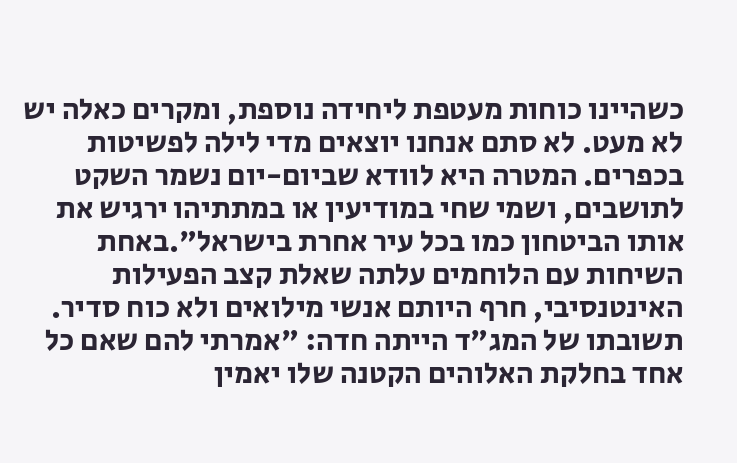כשהיינו כוחות מעטפת ליחידה נוספת, ומקרים כאלה יש לא מעט. לא סתם אנחנו יוצאים מדי לילה לפשיטות בכפרים. המטרה היא לוודא שביום-יום נשמר השקט לתושבים, ושמי שחי במודיעין או במתתיהו ירגיש את אותו הביטחון כמו בכל עיר אחרת בישראל".באחת השיחות עם הלוחמים עלתה שאלת קצב הפעילות האינטנסיבי, חרף היותם אנשי מילואים ולא כוח סדיר. תשובתו של המג"ד הייתה חדה: "אמרתי להם שאם כל אחד בחלקת האלוהים הקטנה שלו יאמין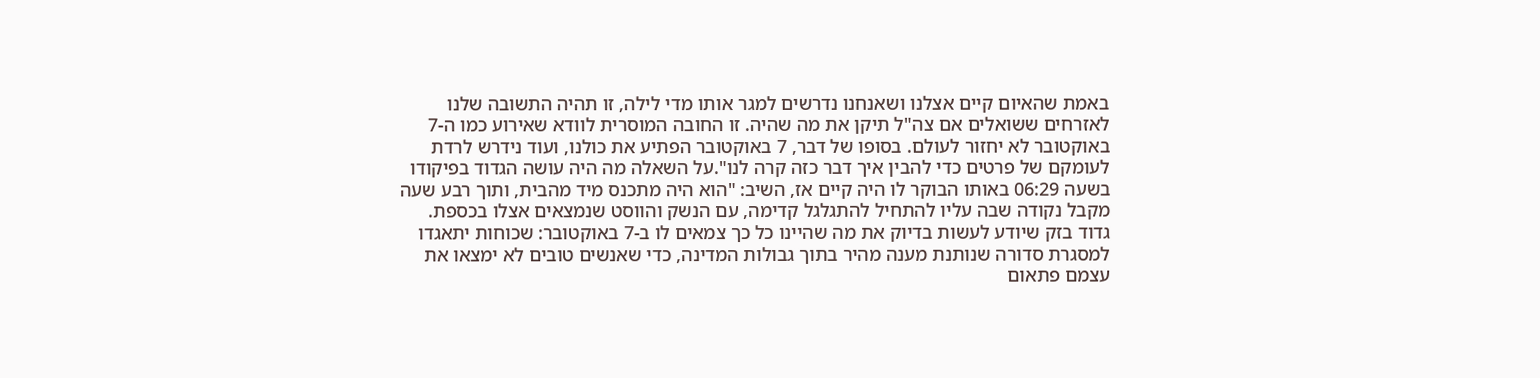באמת שהאיום קיים אצלנו ושאנחנו נדרשים למגר אותו מדי לילה, זו תהיה התשובה שלנו לאזרחים ששואלים אם צה"ל תיקן את מה שהיה. זו החובה המוסרית לוודא שאירוע כמו ה-7 באוקטובר לא יחזור לעולם. בסופו של דבר, 7 באוקטובר הפתיע את כולנו, ועוד נידרש לרדת לעומקם של פרטים כדי להבין איך דבר כזה קרה לנו".על השאלה מה היה עושה הגדוד בפיקודו בשעה 06:29 באותו הבוקר לו היה קיים אז, השיב: "הוא היה מתכנס מיד מהבית, ותוך רבע שעה מקבל נקודה שבה עליו להתחיל להתגלגל קדימה, עם הנשק והווסט שנמצאים אצלו בכספת. גדוד בזק שיודע לעשות בדיוק את מה שהיינו כל כך צמאים לו ב-7 באוקטובר: שכוחות יתאגדו למסגרת סדורה שנותנת מענה מהיר בתוך גבולות המדינה, כדי שאנשים טובים לא ימצאו את עצמם פתאום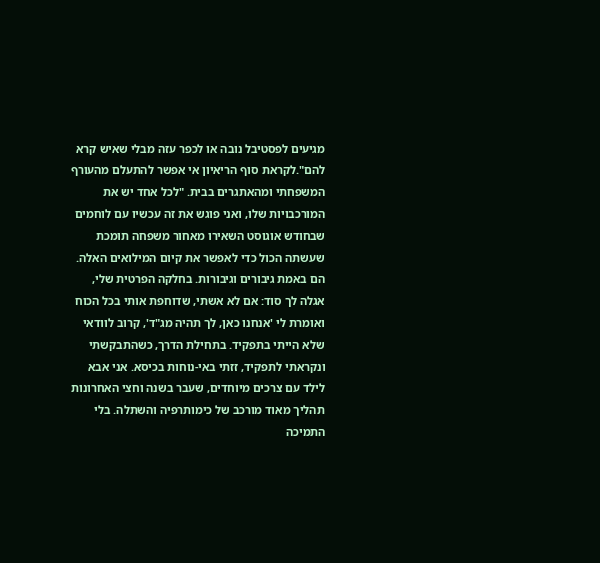מגיעים לפסטיבל נובה או לכפר עזה מבלי שאיש קרא להם".לקראת סוף הריאיון אי אפשר להתעלם מהעורף המשפחתי ומהאתגרים בבית. "לכל אחד יש את המורכבויות שלו, ואני פוגש את זה עכשיו עם לוחמים שבחודש אוגוסט השאירו מאחור משפחה תומכת שעשתה הכול כדי לאפשר את קיום המילואים האלה. הם באמת גיבורים וגיבורות. בחלקה הפרטית שלי, אגלה לך סוד: אם לא אשתי, שדוחפת אותי בכל הכוח ואומרת לי 'אנחנו כאן, לך תהיה מג"ד', קרוב לוודאי שלא הייתי בתפקיד. בתחילת הדרך, כשהתבקשתי ונקראתי לתפקיד, זזתי באי-נוחות בכיסא. אני אבא לילד עם צרכים מיוחדים, שעבר בשנה וחצי האחרונות תהליך מאוד מורכב של כימותרפיה והשתלה. בלי התמיכה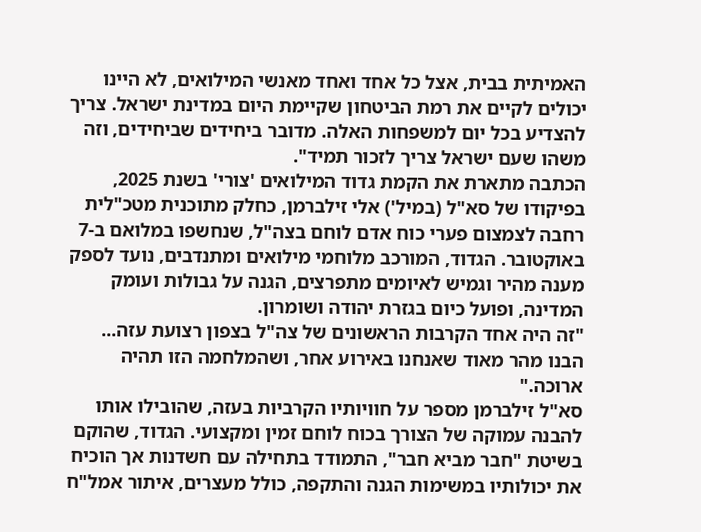האמיתית בבית, אצל כל אחד ואחד מאנשי המילואים, לא היינו יכולים לקיים את רמת הביטחון שקיימת היום במדינת ישראל. צריך להצדיע בכל יום למשפחות האלה. מדובר ביחידים שביחידים, וזה משהו שעם ישראל צריך לזכור תמיד".
הכתבה מתארת את הקמת גדוד המילואים 'צורי' בשנת 2025, בפיקודו של סא"ל (במיל') אלי זילברמן, כחלק מתוכנית מטכ"לית רחבה לצמצום פערי כוח אדם לוחם בצה"ל, שנחשפו במלואם ב-7 באוקטובר. הגדוד, המורכב מלוחמי מילואים ומתנדבים, נועד לספק מענה מהיר וגמיש לאיומים מתפרצים, הגנה על גבולות ועומק המדינה, ופועל כיום בגזרת יהודה ושומרון.
"זה היה אחד הקרבות הראשונים של צה"ל בצפון רצועת עזה... הבנו מהר מאוד שאנחנו באירוע אחר, ושהמלחמה הזו תהיה ארוכה."
סא"ל זילברמן מספר על חוויותיו הקרביות בעזה, שהובילו אותו להבנה עמוקה של הצורך בכוח לוחם זמין ומקצועי. הגדוד, שהוקם בשיטת "חבר מביא חבר", התמודד בתחילה עם חשדנות אך הוכיח את יכולותיו במשימות הגנה והתקפה, כולל מעצרים, איתור אמל"ח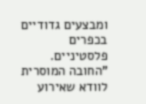ומבצעים גדודיים בכפרים פלסטיניים.
"החובה המוסרית לוודא שאירוע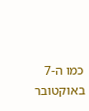כמו ה-7 באוקטובר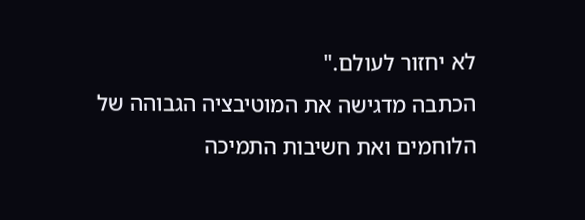לא יחזור לעולם."
הכתבה מדגישה את המוטיבציה הגבוהה של הלוחמים ואת חשיבות התמיכה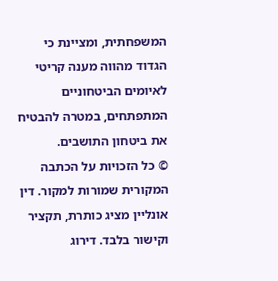המשפחתית, ומציינת כי הגדוד מהווה מענה קריטי לאיומים הביטחוניים המתפתחים, במטרה להבטיח את ביטחון התושבים.
© כל הזכויות על הכתבה המקורית שמורות למקור. דין אונליין מציג כותרת, תקציר וקישור בלבד. דירוג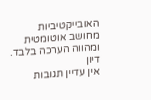האובייקטיביות מחושב אוטומטית ומהווה הערכה בלבד.
דיון
אין עדיין תגובות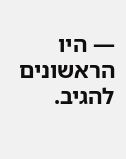— היו הראשונים להגיב.